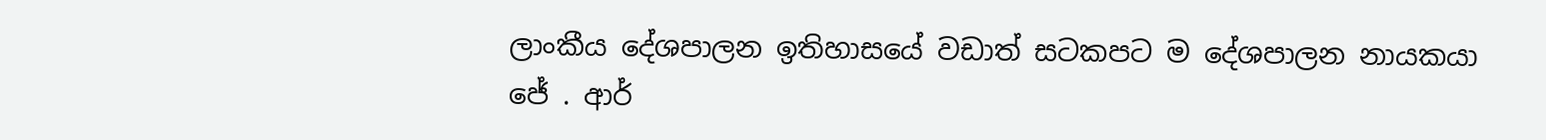ලාංකීය දේශපාලන ඉතිහාසයේ වඩාත් සටකපට ම දේශපාලන නායකයා ජේ . ආර්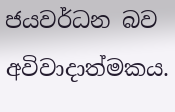ජයවර්ධන බව අවිවාදාත්මකය.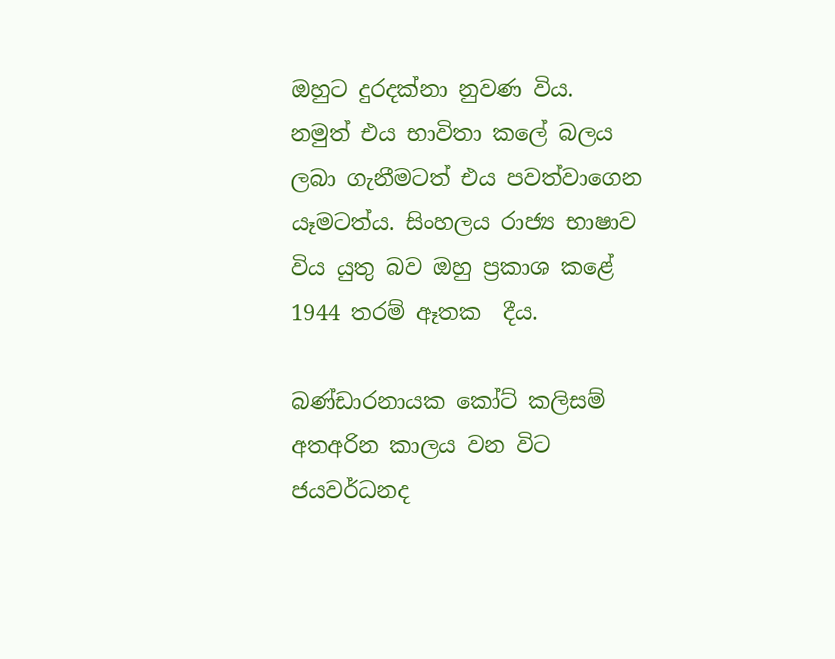ඔහුට දුරදක්නා නුවණ විය. නමුත් එය භාවිතා කලේ බලය ලබා ගැනීමටත් එය පවත්වාගෙන යෑමටත්ය. සිංහලය රාජ්‍ය භාෂාව විය යුතු බව ඔහු ප්‍රකාශ කළේ 1944 තරම් ඈතක  දීය.

බණ්ඩාරනායක කෝට් කලිසම් අතඅරින කාලය වන විට ජයවර්ධනද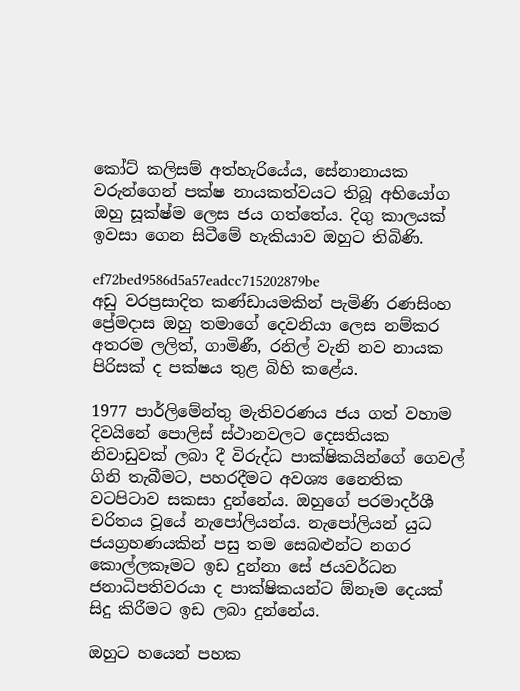කෝට් කලිසම් අත්හැරියේය, සේනානායක වරුන්ගෙන් පක්ෂ නායකත්වයට තිබූ අභියෝග ඔහු සූක්ෂ්ම ලෙස ජය ගත්තේය. දිගු කාලයක් ඉවසා ගෙන සිටීමේ හැකියාව ඔහුට තිබිණි.

ef72bed9586d5a57eadcc715202879be
අඩු වරප්‍රසාදිත කණ්ඩායමකින් පැමිණි රණසිංහ ප්‍රේමදාස ඔහු තමාගේ දෙවනියා ලෙස නම්කර අතරම ලලිත්, ගාමිණී, රනිල් වැනි නව නායක පිරිසක් ද පක්ෂය තුළ බිහි කළේය.

1977 පාර්ලිමේන්තු මැතිවරණය ජය ගත් වහාම දිවයිනේ පොලිස් ස්ථානවලට දෙසතියක නිවාඩුවක් ලබා දී විරුද්ධ පාක්ෂිකයින්ගේ ගෙවල් ගිනි තැබීමට, පහරදීමට අවශ්‍ය නෛතික වටපිටාව සකසා දුන්නේය. ඔහුගේ පරමාදර්ශී චරිතය වූයේ නැපෝලියන්ය. නැපෝලියන් යුධ ජයග්‍රහණයකින් පසු තම සෙබළුන්ට නගර කොල්ලකෑමට ඉඩ දුන්නා සේ ජයවර්ධන ජනාධිපතිවරයා ද පාක්ෂිකයන්ට ඕනෑම දෙයක් සිදු කිරීමට ඉඩ ලබා දුන්නේය.

ඔහුට හයෙන් පහක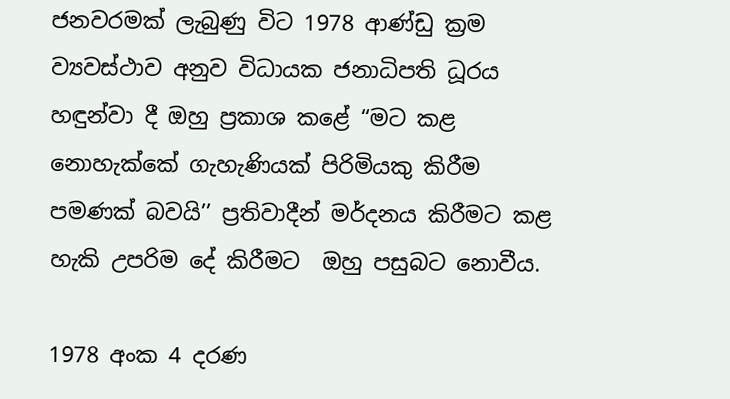ජනවරමක් ලැබුණු විට 1978 ආණ්ඩු ක්‍රම ව්‍යවස්ථාව අනුව විධායක ජනාධිපති ධූරය හඳුන්වා දී ඔහු ප්‍රකාශ කළේ “මට කළ නොහැක්කේ ගැහැණියක් පිරිමියකු කිරීම පමණක් බවයි’’ ප්‍රතිවාදීන් මර්දනය කිරීමට කළ හැකි උපරිම දේ කිරීමට  ඔහු පසුබට නොවීය.

1978 අංක 4 දරණ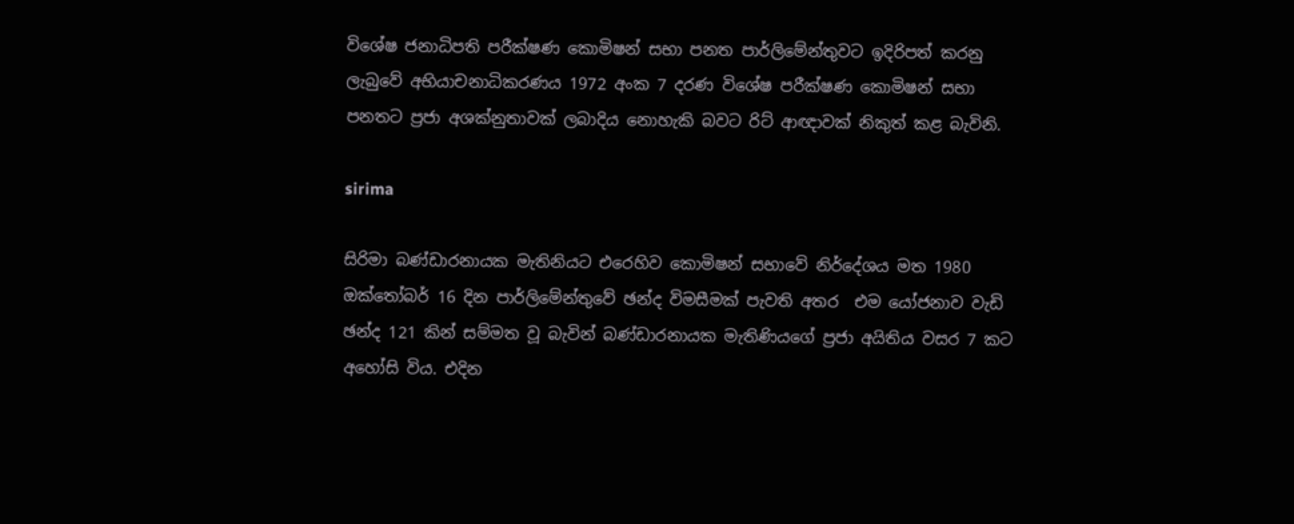විශේෂ ජනාධිපති පරීක්ෂණ කොමිෂන් සභා පනත පාර්ලිමේන්තුවට ඉදිරිපත් කරනු ලැබුවේ අභියාචනාධිකරණය 1972 අංක 7 දරණ විශේෂ පරීක්ෂණ කොමිෂන් සභා පනතට ප්‍රජා අශක්නුතාවක් ලබාදිය නොහැකි බවට රිට් ආඥාවක් නිකුත් කළ බැවිනි.

sirima

සිරිමා බණ්ඩාරනායක මැතිනියට එරෙහිව කොමිෂන් සභාවේ නිර්දේශය මත 1980 ඔක්තෝබර් 16 දින පාර්ලිමේන්තුවේ ඡන්ද විමසීමක් පැවති අතර  එම යෝජනාව වැඩි ඡන්ද 121 කින් සම්මත වූ බැවින් බණ්ඩාරනායක මැතිණියගේ ප්‍රජා අයිතිය වසර 7 කට අහෝසි විය. එදින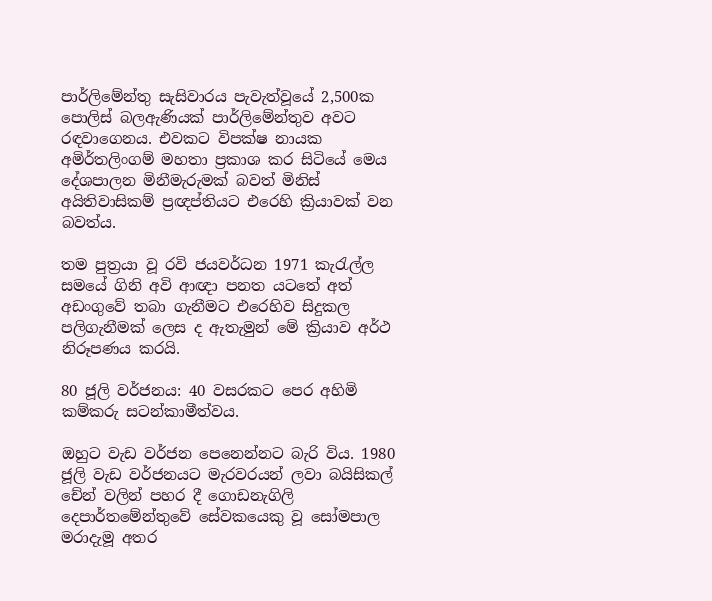පාර්ලිමේන්තු සැසිවාරය පැවැත්වූයේ 2,500ක පොලිස් බලඇණියක් පාර්ලිමේන්තුව අවට රඳවාගෙනය. එවකට විපක්ෂ නායක අමිර්තලිංගම් මහතා ප්‍රකාශ කර සිටියේ මෙය දේශපාලන මිනීමැරුමක් බවත් මිනිස් අයිතිවාසිකම් ප්‍රඥප්තියට එරෙහි ක්‍රියාවක් වන බවත්ය.

තම පුත්‍රයා වූ රවි ජයවර්ධන 1971 කැරැල්ල සමයේ ගිනි අවි ආඥා පනත යටතේ අත් අඩංගුවේ තබා ගැනීමට එරෙහිව සිදුකල පලිගැනීමක් ලෙස ද ඇතැමුන් මේ ක්‍රියාව අර්ථ නිරූපණය කරයි.

80 ජූලි වර්ජනය: 40 වසරකට පෙර අහිමි කම්කරු සටන්කාමීත්වය.

ඔහුට වැඩ වර්ජන පෙනෙන්නට බැරි විය. 1980 ජූලි වැඩ වර්ජනයට මැරවරයන් ලවා බයිසිකල් චේන් වලින් පහර දී ගොඩනැගිලි දෙපාර්තමේන්තුවේ සේවකයෙකු වූ සෝමපාල මරාදැමූ අතර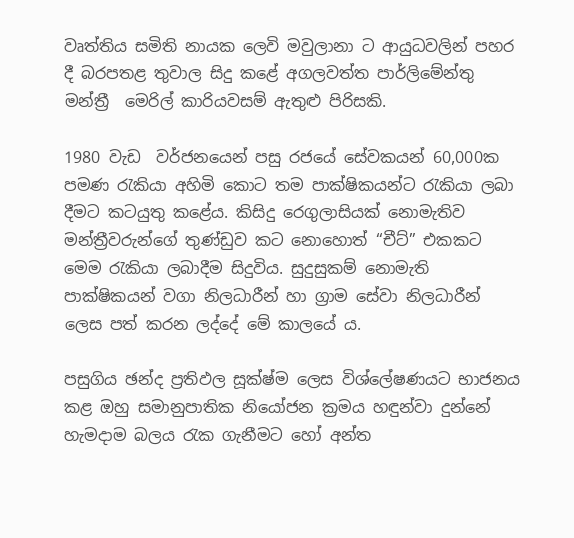වෘත්තිය සමිති නායක ලෙවි මවුලානා ට ආයුධවලින් පහර දී බරපතළ තුවාල සිදු කළේ අගලවත්ත පාර්ලිමේන්තු මන්ත්‍රී  මෙරිල් කාරියවසම් ඇතුළු පිරිසකි.

1980 වැඩ  වර්ජනයෙන් පසු රජයේ සේවකයන් 60,000ක පමණ රැකියා අහිමි කොට තම පාක්ෂිකයන්ට රැකියා ලබා දීමට කටයුතු කළේය. කිසිදු රෙගුලාසියක් නොමැතිව මන්ත්‍රීවරුන්ගේ තුණ්ඩුව කට නොහොත් “චීට්” එකකට මෙම රැකියා ලබාදීම සිදුවිය. සුදුසුකම් නොමැති පාක්ෂිකයන් වගා නිලධාරීන් හා ග්‍රාම සේවා නිලධාරීන් ලෙස පත් කරන ලද්දේ මේ කාලයේ ය.

පසුගිය ඡන්ද ප්‍රතිඵල සූක්ෂ්ම ලෙස විශ්ලේෂණයට භාජනය කළ ඔහු සමානුපාතික නියෝජන ක්‍රමය හඳුන්වා දුන්නේ හැමදාම බලය රැක ගැනීමට හෝ අන්ත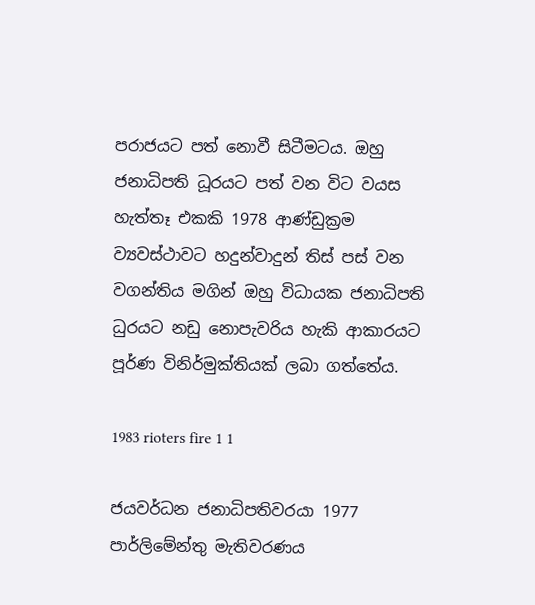පරාජයට පත් නොවී සිටීමටය. ඔහු ජනාධිපති ධූරයට පත් වන විට වයස හැත්තෑ එකකි 1978 ආණ්ඩුක්‍රම ව්‍යවස්ථාවට හදුන්වාදුන් තිස් පස් වන වගන්තිය මගින් ඔහු විධායක ජනාධිපති ධුරයට නඩු නොපැවරිය හැකි ආකාරයට පූර්ණ විනිර්මුක්තියක් ලබා ගත්තේය.

1983 rioters fire 1 1

ජයවර්ධන ජනාධිපතිවරයා 1977 පාර්ලිමේන්තු මැතිවරණය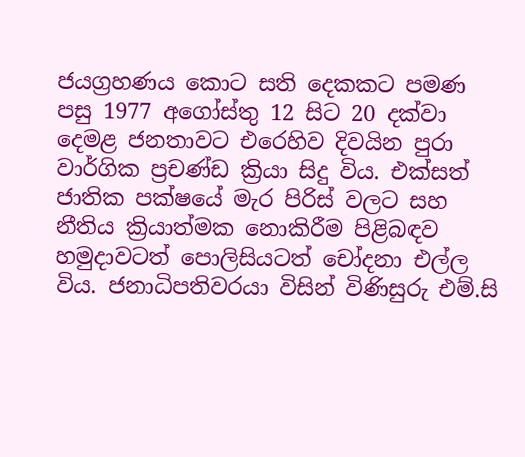ජයග්‍රහණය කොට සති දෙකකට පමණ පසු 1977 අගෝස්තු 12 සිට 20 දක්වා දෙමළ ජනතාවට එරෙහිව දිවයින පුරා වාර්ගික ප්‍රචණ්ඩ ක්‍රියා සිදු විය. එක්සත් ජාතික පක්ෂයේ මැර පිරිස් වලට සහ නීතිය ක්‍රියාත්මක නොකිරීම පිළිබඳව හමුදාවටත් පොලිසියටත් චෝදනා එල්ල විය. ජනාධිපතිවරයා විසින් විණිසුරු එම්.සි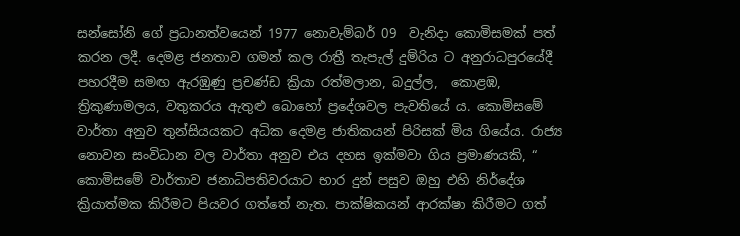සන්සෝනි ගේ ප්‍රධානත්වයෙන් 1977 නොවැම්බර් 09  වැනිදා කොමිසමක් පත් කරන ලදී. දෙමළ ජනතාව ගමන් කල රාත්‍රී තැපැල් දුම්රිය ට අනුරාධපුරයේදී පහරදීම සමඟ ඇරඹුණු ප්‍රචණ්ඩ ක්‍රියා රත්මලාන, බදුල්ල,  කොළඹ, ත්‍රිකුණාමලය, වතුකරය ඇතුළු බොහෝ ප්‍රදේශවල පැවතියේ ය. කොමිසමේ වාර්තා අනුව තුන්සියයකට අධික දෙමළ ජාතිකයන් පිරිසක් මිය ගියේය. රාජ්‍ය නොවන සංවිධාන වල වාර්තා අනුව එය දහස ඉක්මවා ගිය ප්‍රමාණයකි, “ කොමිසමේ වාර්තාව ජනාධිපතිවරයාට භාර දුන් පසුව ඔහු එහි නිර්දේශ ක්‍රියාත්මක කිරීමට පියවර ගත්තේ නැත. පාක්ෂිකයන් ආරක්ෂා කිරීමට ගත්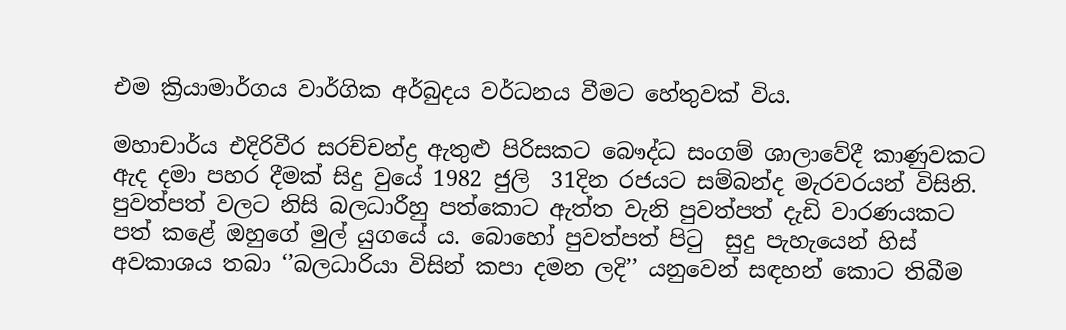එම ක්‍රියාමාර්ගය වාර්ගික අර්බුදය වර්ධනය වීමට හේතුවක් විය.

මහාචාර්ය එදිරිවීර සරච්චන්ද්‍ර ඇතුළු පිරිසකට බෞද්ධ සංගම් ශාලාවේදී කාණුවකට ඇද දමා පහර දීමක් සිදු වුයේ 1982 ජුලි  31දින රජයට සම්බන්ද මැරවරයන් විසිනි. පුවත්පත් වලට නිසි බලධාරීහු පත්කොට ඇත්ත වැනි පුවත්පත් දැඩි වාරණයකට පත් කළේ ඔහුගේ මුල් යුගයේ ය. බොහෝ පුවත්පත් පිටු  සුදු පැහැයෙන් හිස් අවකාශය තබා ‘’බලධාරියා විසින් කපා දමන ලදි’’ යනුවෙන් සඳහන් කොට තිබීම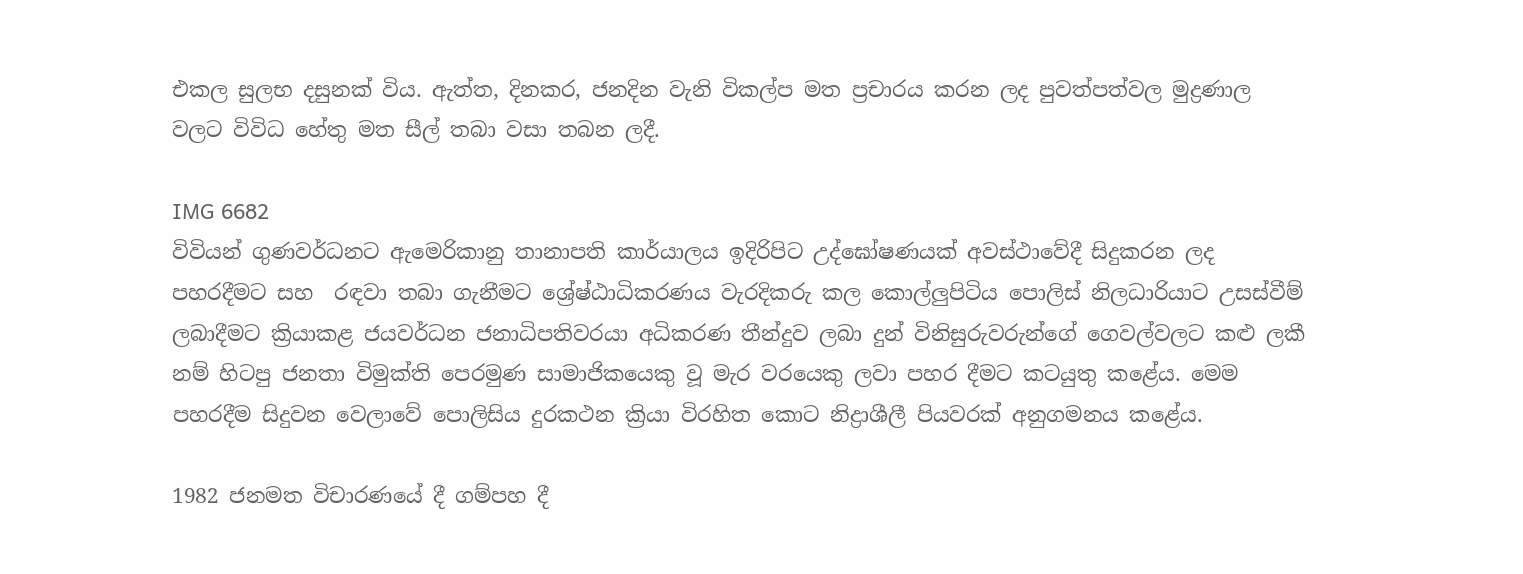එකල සුලභ දසුනක් විය. ඇත්ත, දිනකර, ජනදින වැනි විකල්ප මත ප්‍රචාරය කරන ලද පුවත්පත්වල මුද්‍රණාල වලට විවිධ හේතු මත සීල් තබා වසා තබන ලදී.

IMG 6682
විවියන් ගුණවර්ධනට ඇමෙරිකානු තානාපති කාර්යාලය ඉදිරිපිට උද්ඝෝෂණයක් අවස්ථාවේදී සිදුකරන ලද පහරදීමට සහ  රඳවා තබා ගැනීමට ශ්‍රේෂ්ඨාධිකරණය වැරදිකරු කල කොල්ලුපිටිය පොලිස් නිලධාරියාට උසස්වීම් ලබාදීමට ක්‍රියාකළ ජයවර්ධන ජනාධිපතිවරයා අධිකරණ තීන්දුව ලබා දුන් විනිසුරුවරුන්ගේ ගෙවල්වලට කළු ලකී නම් හිටපු ජනතා විමුක්ති පෙරමුණ සාමාජිකයෙකු වූ මැර වරයෙකු ලවා පහර දීමට කටයුතු කළේය. මෙම පහරදීම සිදුවන වෙලාවේ පොලිසිය දුරකථන ක්‍රියා විරහිත කොට නිද්‍රාශීලී පියවරක් අනුගමනය කළේය.

1982 ජනමත විචාරණයේ දී ගම්පහ දී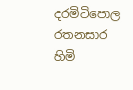දරමිටිපොල රතනසාර හිමි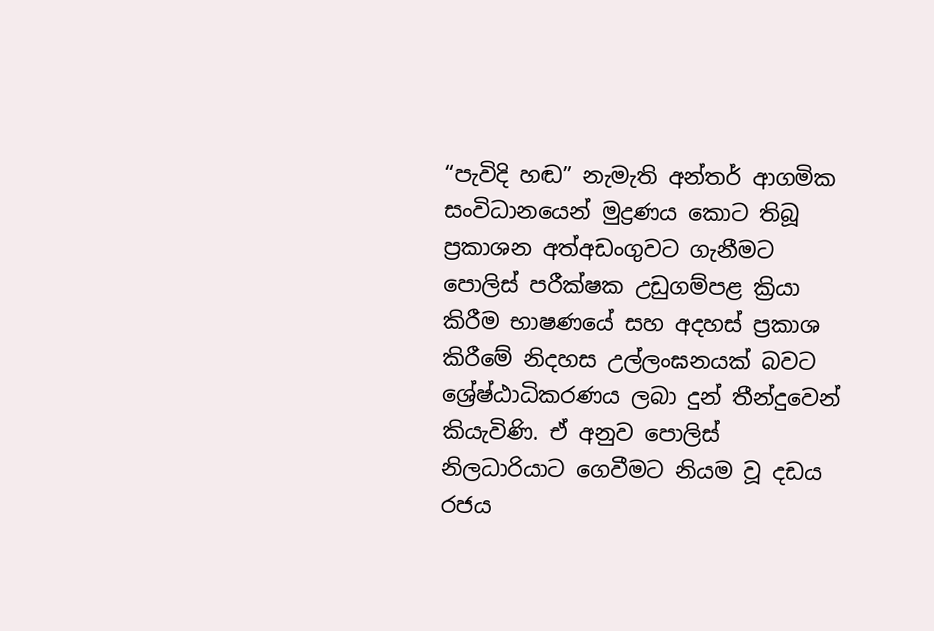“පැවිදි හඬ” නැමැති අන්තර් ආගමික සංවිධානයෙන් මුද්‍රණය කොට තිබූ  ප්‍රකාශන අත්අඩංගුවට ගැනීමට පොලිස් පරීක්ෂක උඩුගම්පළ ක්‍රියා කිරීම භාෂණයේ සහ අදහස් ප්‍රකාශ කිරීමේ නිදහස උල්ලංඝනයක් බවට ශ්‍රේෂ්ඨාධිකරණය ලබා දුන් තීන්දුවෙන්  කියැවිණි. ඒ අනුව පොලිස් නිලධාරියාට ගෙවීමට නියම වූ දඩය රජය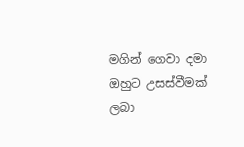මගින් ගෙවා දමා ඔහුට උසස්වීමක් ලබා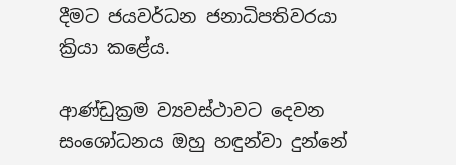දීමට ජයවර්ධන ජනාධිපතිවරයා ක්‍රියා කළේය.

ආණ්ඩුක්‍රම ව්‍යවස්ථාවට දෙවන සංශෝධනය ඔහු හඳුන්වා දුන්නේ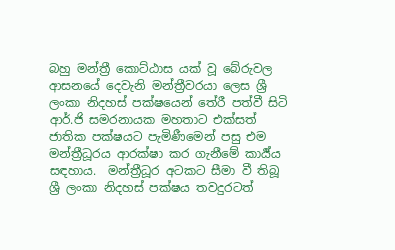බහු මන්ත්‍රී කොට්ඨාස යක් වූ බේරුවල ආසනයේ දෙවැනි මන්ත්‍රීවරයා ලෙස ශ්‍රී ලංකා නිදහස් පක්ෂයෙන් තේරී පත්වී සිටි ආර්.ජි සමරනායක මහතාට එක්සත් ජාතික පක්ෂයට පැමිණීමෙන් පසු එම මන්ත්‍රීධූරය ආරක්ෂා කර ගැනීමේ කාර්‍ය්ය සඳහාය.  මන්ත්‍රීධූර අටකට සීමා වී තිබූ  ශ්‍රී ලංකා නිදහස් පක්ෂය තවදුරටත්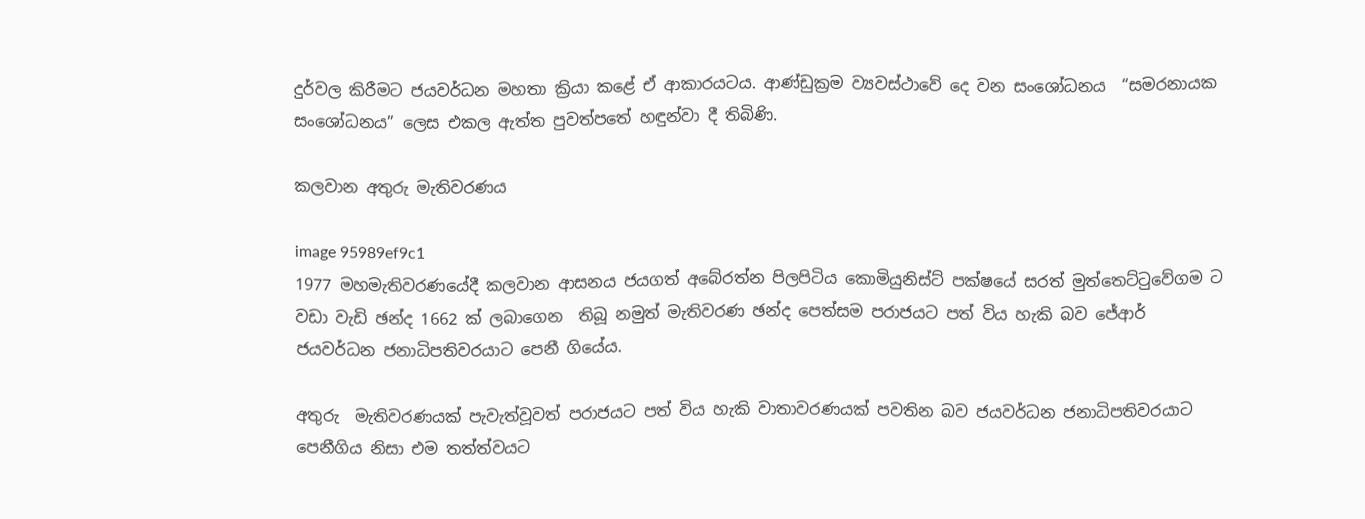දුර්වල කිරීමට ජයවර්ධන මහතා ක්‍රියා කළේ ඒ ආකාරයටය. ආණ්ඩුක්‍රම ව්‍යවස්ථාවේ දෙ වන සංශෝධනය  “සමරනායක සංශෝධනය” ලෙස එකල ඇත්ත පුවත්පතේ හඳුන්වා දී තිබිණි.

කලවාන අතුරු මැතිවරණය

image 95989ef9c1
1977 මහමැතිවරණයේදී කලවාන ආසනය ජයගත් අබේරත්න පිලපිටිය කොමියුනිස්ට් පක්ෂයේ සරත් මුත්තෙට්ටුවේගම ට වඩා වැඩි ඡන්ද 1662 ක් ලබාගෙන  තිබූ නමුත් මැතිවරණ ඡන්ද පෙත්සම පරාජයට පත් විය හැකි බව ජේආර් ජයවර්ධන ජනාධිපතිවරයාට පෙනී ගියේය.

අතුරු  මැතිවරණයක් පැවැත්වූවත් පරාජයට පත් විය හැකි වාතාවරණයක් පවතින බව ජයවර්ධන ජනාධිපතිවරයාට පෙනීගිය නිසා එම තත්ත්වයට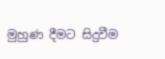මුහුණ දීමට සිදුවීම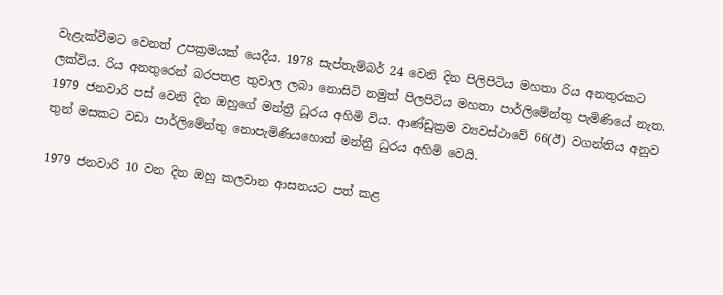වැළැක්වීමට වෙනත් උපක්‍රමයක් යෙදීය. 1978 සැප්තැම්බර් 24 වෙනි දින පිලිපිටිය මහතා රිය අනතුරකට ලක්විය. රිය අනතුරෙන් බරපතළ තුවාල ලබා නොසිටි නමුත් පිලපිටිය මහතා පාර්ලිමේන්තු පැමිණියේ නැත. 1979 ජනවාරි පස් වෙනි දින ඔහුගේ මන්ත්‍රී ධූරය අහිමි විය. ආණ්ඩුක්‍රම ව්‍යවස්ථාවේ 66(ඊ) වගන්තිය අනුව තුන් මසකට වඩා පාර්ලිමේන්තු නොපැමිණියහොත් මන්ත්‍රී ධුරය අහිමි වෙයි.

1979 ජනවාරි 10 වන දින ඔහු කලවාන ආසනයට පත් කළ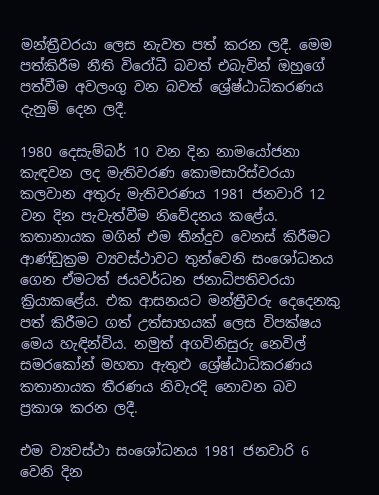මන්ත්‍රීවරයා ලෙස නැවත පත් කරන ලදී. මෙම පත්කිරීම නීති විරෝධී බවත් එබැවින් ඔහුගේ පත්වීම අවලංගු වන බවත් ශ්‍රේෂ්ඨාධිකරණය දැනුම් දෙන ලදී.

1980 දෙසැම්බර් 10 වන දින නාමයෝජනා කැඳවන ලද මැතිවරණ කොමසාරිස්වරයා කලවාන අතුරු මැතිවරණය 1981 ජනවාරි 12 වන දින පැවැත්වීම නිවේදනය කළේය. කතානායක මගින් එම තීන්දුව වෙනස් කිරීමට ආණ්ඩුක්‍රම ව්‍යවස්ථාවට තුන්වෙනි සංශෝධනය ගෙන ඒමටත් ජයවර්ධන ජනාධිපතිවරයා ක්‍රියාකළේය. එක ආසනයට මන්ත්‍රීවරු දෙදෙනකු පත් කිරීමට ගත් උත්සාහයක් ලෙස විපක්ෂය මෙය හැඳින්විය. නමුත් අගවිනිසුරු නෙවිල් සමරකෝන් මහතා ඇතුළු ශ්‍රේෂ්ඨාධිකරණය කතානායක තීරණය නිවැරදි නොවන බව ප්‍රකාශ කරන ලදී.

එම ව්‍යවස්ථා සංශෝධනය 1981 ජනවාරි 6 වෙනි දින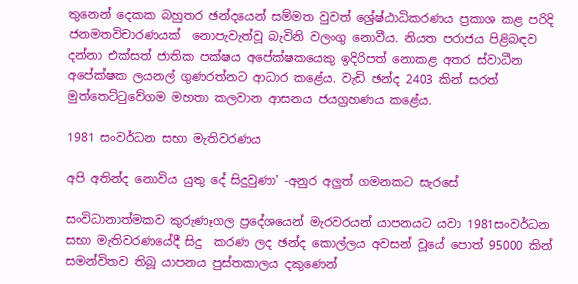තුනෙන් දෙකක බහුතර ඡන්දයෙන් සම්මත වුවත් ‍ශ්‍රේෂ්ඨාධිකරණය ප්‍රකාශ කළ පරිදි ජනමතවිචාරණයක්  නොපැවැත්වූ බැවිනි වලංගු නොවීය. නියත පරාජය පිළිබඳව දන්නා එක්සත් ජාතික පක්ෂය අපේක්ෂකයෙකු ඉදිරිපත් නොකළ අතර ස්වාධීන අපේක්ෂක ලයනල් ගුණරත්නට ආධාර කළේය. වැඩි ඡන්ද 2403 කින් සරත් මුත්තෙට්ටුවේගම මහතා කලවාන ආසනය ජයග්‍රහණය කළේය.

1981 සංවර්ධන සභා මැතිවරණය

අපි අතින්ද නොවිය යුතු දේ සිදුවුණා' -අනුර අලුත් ගමනකට සැරසේ

සංවිධානාත්මකව කුරුණෑගල ප්‍රදේශයෙන් මැරවරයන් යාපනයට යවා 1981සංවර්ධන සභා මැතිවරණයේදී සිදු  කරණ ලද ඡන්ද කොල්ලය අවසන් වූයේ පොත් 95000 කින් සමන්විතව තිබූ යාපනය පුස්තකාලය දකුණෙන්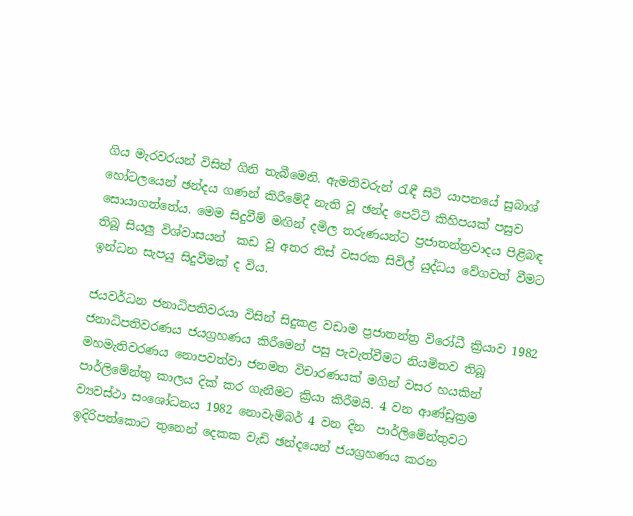ගිය මැරවරයන් විසින් ගිනි තැබීමෙනි. ඇමතිවරුන් රැඳී සිටි යාපනයේ සුබාශ් හෝටලයෙන් ඡන්දය ගණන් කිරීමේදී නැති වූ ඡන්ද පෙට්ටි කිහිපයක් පසුව සොයාගත්තේය. මෙම සිදුවීම් මඟින් දමිල තරුණයන්ට ප්‍රජාතන්ත්‍රවාදය පිළිබඳ තිබූ සියලු විශ්වාසයන්  කඩ වූ අතර තිස් වසරක සිවිල් යුද්ධය වේගවත් වීමට ඉන්ධන සැපයු සිදුවීමක් ද විය.

ජයවර්ධන ජනාධිපතිවරයා විසින් සිදුකළ වඩාම ප්‍රජාතන්ත්‍ර විරෝධී ක්‍රියාව 1982 ජනාධිපතිවරණය ජයග්‍රහණය කිරීමෙන් පසු පැවැත්වීමට නියමිතව තිබූ මහමැතිවරණය නොපවත්වා ජනමත විචාරණයක් මගින් වසර හයකින් පාර්ලිමේන්තු කාලය දික් කර ගැනීමට ක්‍රියා කිරීමයි. 4 වන ආණ්ඩුක්‍රම ව්‍යවස්ථා සංශෝධනය 1982 නොවැම්බර් 4 වන දින  පාර්ලිමේන්තුවට ඉදිරිපත්කොට තුනෙන් දෙකක වැඩි ඡන්දයෙන් ජයග්‍රහණය කරන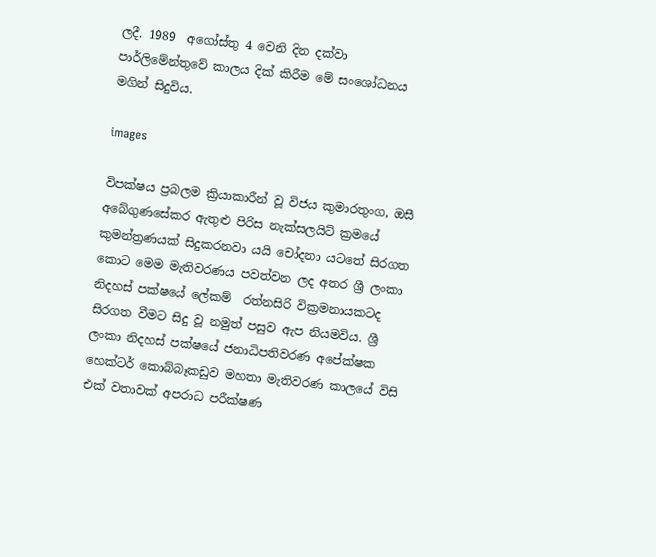ලදී. 1989  අගෝස්තු 4 වෙනි දින දක්වා පාර්ලිමේන්තුවේ කාලය දික් කිරීම මේ සංශෝධනය මගින් සිදුවිය.

images

විපක්ෂය ප්‍රබලම ක්‍රියාකාරීන් වූ විජය කුමාරතුංග, ඔසී අබේගුණසේකර ඇතුළු පිරිස නැක්සලයිට් ක්‍රමයේ කුමන්ත්‍රණයක් සිදුකරනවා යයි චෝදනා යටතේ සිරගත කොට මෙම මැතිවරණය පවත්වන ලද අතර ශ්‍රී ලංකා නිදහස් පක්ෂයේ ලේකම්  රත්නසිරි වික්‍රමනායකටද සිරගත වීමට සිදු වූ නමුත් පසුව ඇප නියමවිය. ශ්‍රී ලංකා නිදහස් පක්ෂයේ ජනාධිපතිවරණ අපේක්ෂක හෙක්ටර් කොබ්බෑකඩුව මහතා මැතිවරණ කාලයේ විසි එක් වතාවක් අපරාධ පරීක්ෂණ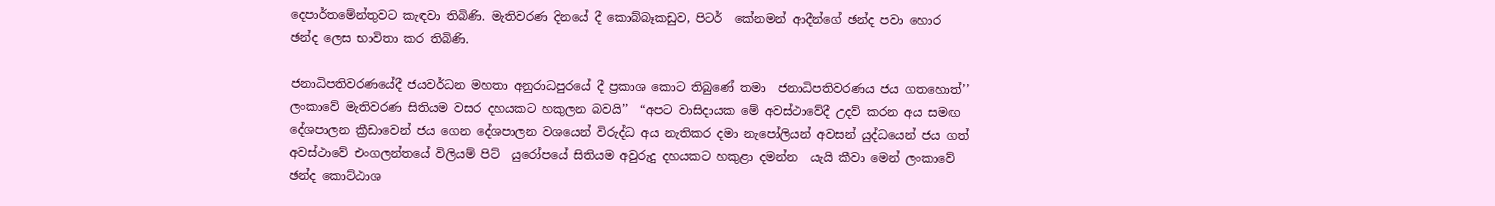දෙපාර්තමේන්තුවට කැඳවා තිබිණි. මැතිවරණ දිනයේ දී කොබ්බෑකඩුව, පිටර්  කේනමන් ආදීන්ගේ ඡන්ද පවා හොර ඡන්ද ලෙස භාවිතා කර තිබිණි.

ජනාධිපතිවරණයේදී ජයවර්ධන මහතා අනුරාධපුරයේ දී ප්‍රකාශ කොට තිබුණේ තමා  ජනාධිපතිවරණය ජය ගතහොත්’’ ලංකාවේ මැතිවරණ සිතියම වසර දහයකට හකුලන බවයි’’  “අපට වාසිදායක මේ අවස්ථාවේදී උදව් කරන අය සමඟ දේශපාලන ක්‍රීඩාවෙන් ජය ගෙන දේශපාලන වශයෙන් විරුද්ධ අය නැතිකර දමා නැපෝලියන් අවසන් යුද්ධයෙන් ජය ගත් අවස්ථාවේ එංගලන්තයේ විලියම් පිට්  යුරෝපයේ සිතියම අවුරුදු දහයකට හකුළා දමන්න  යැයි කීවා මෙන් ලංකාවේ ඡන්ද කොට්ඨාශ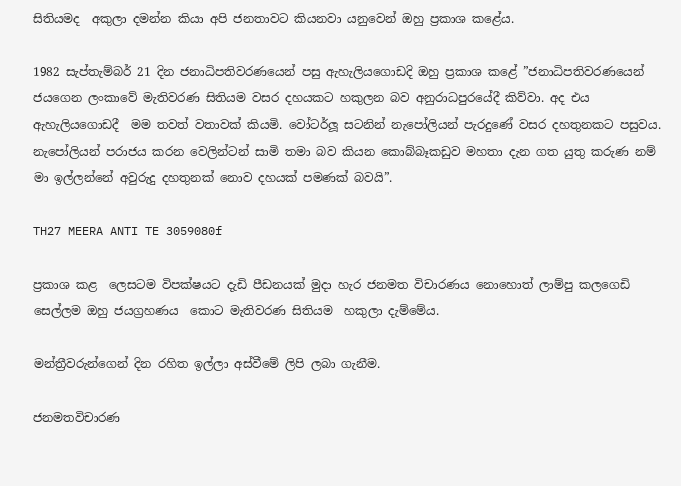සිතියමද  අකුලා දමන්න කියා අපි ජනතාවට කියනවා යනුවෙන් ඔහු ප්‍රකාශ කළේය.

1982 සැප්තැම්බර් 21 දින ජනාධිපතිවරණයෙන් පසු ඇහැලියගොඩදි ඔහු ප්‍රකාශ කළේ ”ජනාධිපතිවරණයෙන් ජයගෙන ලංකාවේ මැතිවරණ සිතියම වසර දහයකට හකුලන බව අනුරාධපුරයේදී කිව්වා. අද එය ඇහැලියගොඩදී  මම තවත් වතාවක් කියමි. වෝටර්ලූ සටනින් නැපෝලියන් පැරදුණේ වසර දහතුනකට පසුවය. නැපෝලියන් පරාජය කරන වෙලින්ටන් සාමි තමා බව කියන කොබ්බෑකඩුව මහතා දැන ගත යුතු කරුණ නම් මා ඉල්ලන්නේ අවුරුදු දහතුනක් නොව දහයක් පමණක් බවයි”.

TH27 MEERA ANTI TE 3059080f

ප්‍රකාශ කළ  ලෙසටම විපක්ෂයට දැඩි පීඩනයක් මුදා හැර ජනමත විචාරණය නොහොත් ලාම්පු කලගෙඩි සෙල්ලම ඔහු ජයග්‍රහණය  කොට මැතිවරණ සිතියම  හකුලා දැම්මේය.

මන්ත්‍රීවරුන්ගෙන් දින රහිත ඉල්ලා අස්වීමේ ලිපි ලබා ගැනීම.

ජනමතවිචාරණ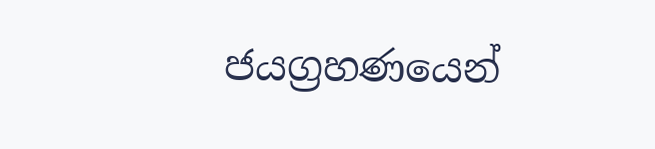ජයග්‍රහණයෙන්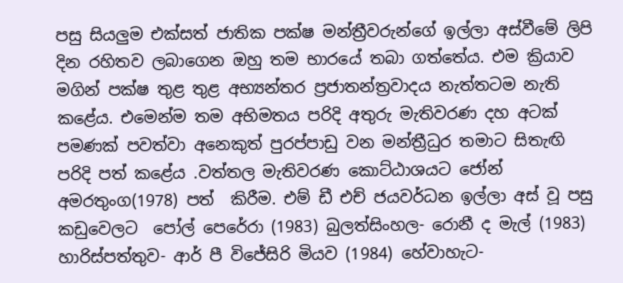පසු සියලුම එක්සත් ජාතික පක්ෂ මන්ත්‍රීවරුන්ගේ ඉල්ලා අස්වීමේ ලිපි දින රහිතව ලබාගෙන ඔහු තම භාරයේ තබා ගත්තේය. එම ක්‍රියාව මගින් පක්ෂ තුළ තුළ ‍අභ්‍යන්තර ප්‍රජාතන්ත්‍රවාදය නැත්තටම නැති කළේය. එමෙන්ම තම අභිමතය පරිදි අතුරු මැතිවරණ දහ අටක් පමණක් පවත්වා අනෙකුත් පුරප්පාඩු වන මන්ත්‍රීධුර තමාට සිතැඟි පරිදි පත් කළේය .වත්තල මැතිවරණ කොට්ඨාශයට ජෝන් අමරතුංග(1978) පත්  කිරීම. එම් ඩී එච් ජයවර්ධන ඉල්ලා අස් වූ පසු කඩුවෙලට  පෝල් පෙරේරා (1983) බුලත්සිංහල- රොනී ද මැල් (1983)  හාරිස්පත්තුව- ආර් පී විජේසිරි මියව (1984) හේවාහැට-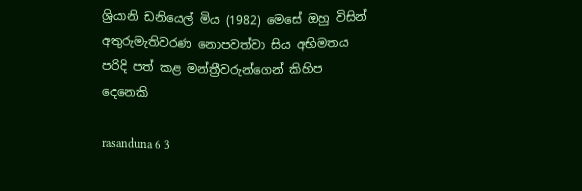ශ්‍රියානි ඩනියෙල් මිය (1982) මෙසේ ඔහු විසින් අතුරුමැතිවරණ නොපවත්වා සිය අභිමතය පරිදි පත් කළ මන්ත්‍රීවරුන්ගෙන් කිහිප දෙනෙකි

rasanduna 6 3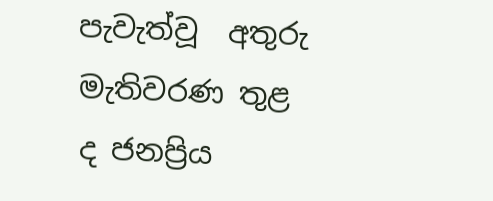පැවැත්වූ  අතුරු මැතිවරණ තුළ ද ජනප්‍රිය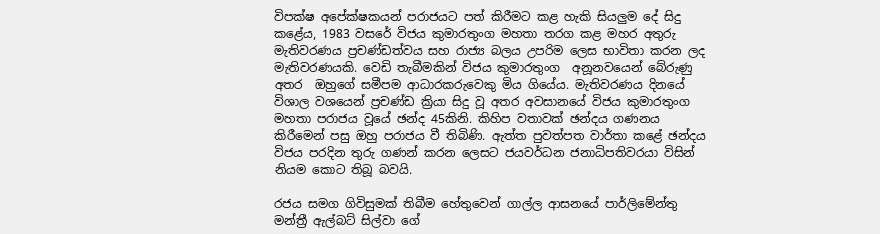විපක්ෂ අපේක්ෂකයන් පරාජයට පත් කිරීමට කළ හැකි සියලුම දේ සිදු කළේය, 1983 වසරේ විජය කුමාරතුංග මහතා තරග කළ මහර අතුරු මැතිවරණය ‍ප්‍රචණ්ඩත්වය සහ රාජ්‍ය බලය උපරිම ලෙස භාවිතා කරන ලද මැතිවරණයකි. වෙඩි තැබීමකින් විජය කුමාරතුංග  අනූනවයෙන් බේරුණු අතර  ඔහුගේ සමීපම ආධාරකරුවෙකු මිය ගියේය. මැතිවරණය දිනයේ විශාල වශයෙන් ප්‍රචණ්ඩ ක්‍රියා සිදු වූ අතර අවසානයේ විජය කුමාරතුංග මහතා පරාජය වූයේ ඡන්ද 45කිනි. කිහිප වතාවක් ඡන්දය ගණනය කිරීමෙන් පසු ඔහු පරාජය වී තිබිණි. ඇත්ත පුවත්පත වාර්තා කළේ ඡන්දය විජය පරදින තුරු ගණන් කරන ලෙසට ජයවර්ධන ජනාධිපතිවරයා විසින් නියම කොට තිබූ බවයි.

රජය සමග ගිවිසුමක් තිබීම හේතුවෙන් ගාල්ල ආසනයේ පාර්ලිමේන්තු මන්ත්‍රී ඇල්බට් සිල්වා ගේ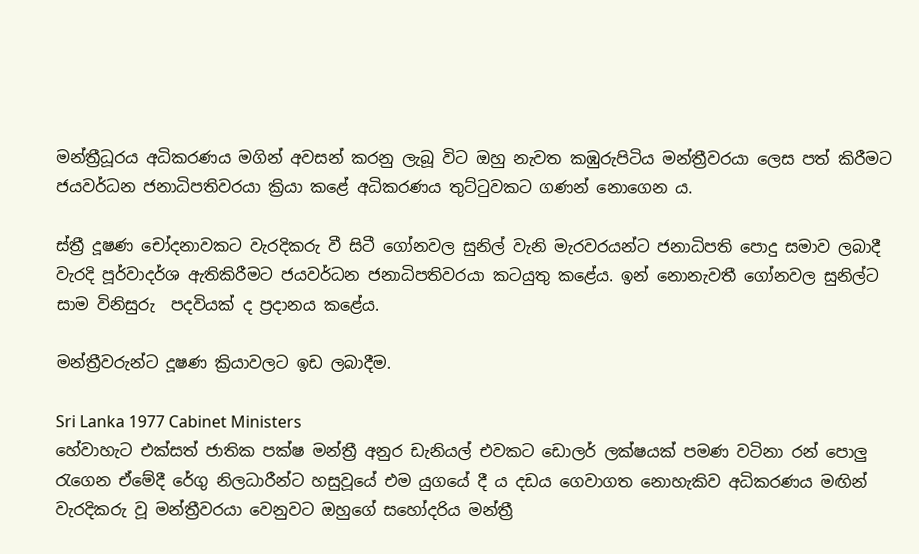මන්ත්‍රීධූරය අධිකරණය මගින් අවසන් කරනු ලැබූ විට ඔහු නැවත කඹුරුපිටිය මන්ත්‍රීවරයා ලෙස පත් කිරීමට ජයවර්ධන ජනාධිපතිවරයා ක්‍රියා කළේ අධිකරණය තුට්ටුවකට ගණන් නොගෙන ය.

ස්ත්‍රී දූෂණ චෝදනාවකට වැරදිකරු වී සිටී ගෝනවල සුනිල් වැනි මැරවරයන්ට ජනාධිපති පොදු සමාව ලබාදී වැරදි පූර්වාදර්ශ ඇතිකිරීමට ජයවර්ධන ජනාධිපතිවරයා කටයුතු කළේය. ඉන් නොනැවතී ගෝනවල සුනිල්ට සාම විනිසුරු  පදවියක් ද ප්‍රදානය කළේය.

මන්ත්‍රීවරුන්ට දූෂණ ක්‍රියාවලට ඉඩ ලබාදීම.

Sri Lanka 1977 Cabinet Ministers
හේවාහැට එක්සත් ජාතික පක්ෂ මන්ත්‍රී අනුර ඩැනියල් එවකට ඩොලර් ලක්ෂයක් පමණ වටිනා රන් පොලු රැගෙන ඒමේදී රේගු නිලධාරීන්ට හසුවූයේ එම යුගයේ දී ය දඩය ගෙවාගත නොහැකිව අධිකරණය මඟින් වැරදිකරු වූ මන්ත්‍රීවරයා වෙනුවට ඔහුගේ සහෝදරිය මන්ත්‍රී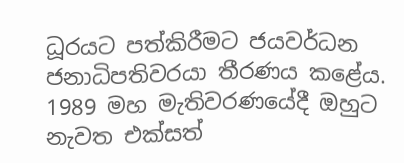ධූරයට පත්කිරීමට ජයවර්ධන ජනාධිපතිවරයා තීරණය කළේය. 1989 මහ මැතිවරණයේදී ඔහුට නැවත එක්සත්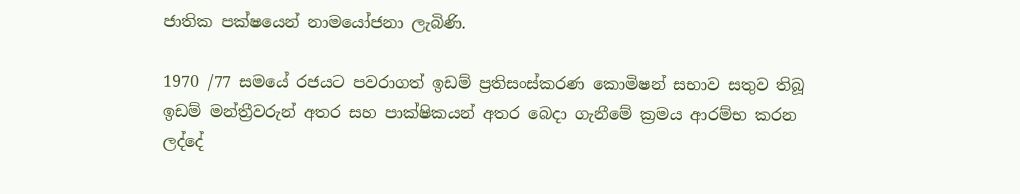ජාතික පක්ෂයෙන් නාමයෝජනා ලැබිණි.

1970 /77 සමයේ රජයට පවරාගත් ඉඩම් ප්‍රතිසංස්කරණ කොමිෂන් සභාව සතුව තිබූ ඉඩම් මන්ත්‍රීවරුන් අතර සහ පාක්ෂිකයන් අතර බෙදා ගැනීමේ ක්‍රමය ආරම්භ කරන ලද්දේ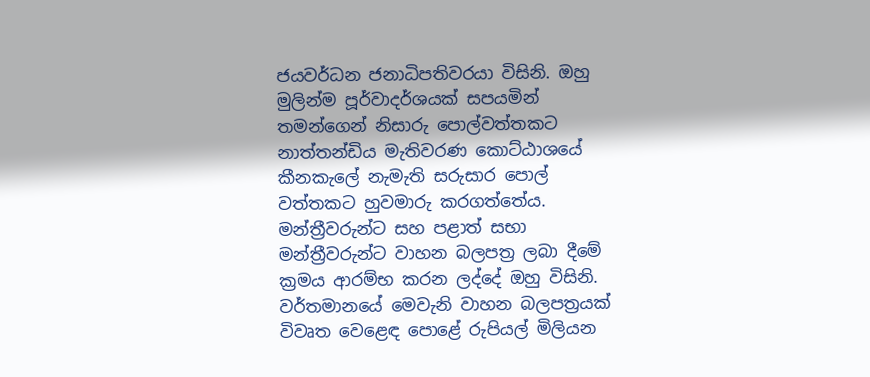ජයවර්ධන ජනාධිපතිවරයා විසිනි. ඔහු මුලින්ම පූර්වාදර්ශයක් සපයමින් තමන්ගෙන් නිසාරු පොල්වත්තකට නාත්තන්ඩිය මැතිවරණ කොට්ඨාශයේ කීනකැලේ නැමැති සරුසාර පොල් වත්තකට හුවමාරු කරගත්තේය. මන්ත්‍රීවරුන්ට සහ පළාත් සභා මන්ත්‍රීවරුන්ට වාහන බලපත්‍ර ලබා දීමේ ක්‍රමය ආරම්භ කරන ලද්දේ ඔහු විසිනි. වර්තමානයේ මෙවැනි වාහන බලපත්‍රයක් විවෘත වෙළෙඳ පොළේ රුපියල් මිලියන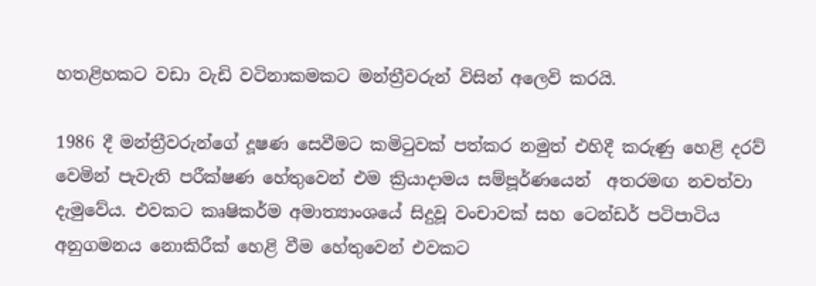හතළිහකට වඩා වැඩි වටිනාකමකට මන්ත්‍රීවරුන් විසින් අලෙවි කරයි.

1986 දී මන්ත්‍රීවරුන්ගේ දූෂණ සෙවීමට කමිටුවක් පත්කර නමුත් එහිදී කරුණු හෙළි දරව් වෙමින් පැවැති පරීක්ෂණ හේතුවෙන් එම ක්‍රියාදාමය සම්පූර්ණයෙන්  අතරමඟ නවත්වා දැමුවේය. එවකට කෘෂිකර්ම අමාත්‍යාංශයේ සිදුවූ වංචාවක් සහ ටෙන්ඩර් පටිපාටිය අනුගමනය නොකිරීක් හෙළි වීම හේතුවෙන් එවකට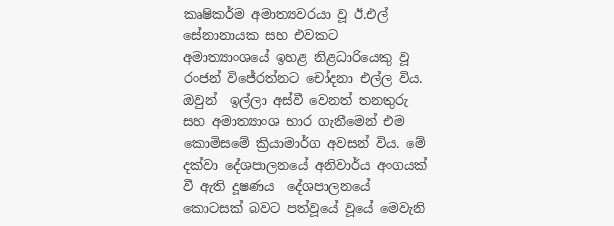කෘෂිකර්ම අමාත්‍යවරයා වූ ඊ.එල් සේනානායක සහ එවකට අමාත්‍යාංශයේ ඉහළ නිළධාරියෙකු වූ රංජන් විජේරත්නට චෝදනා එල්ල විය. ඔවුන්  ඉල්ලා අස්වී වෙනත් තනතුරු සහ අමාත්‍යාංශ භාර ගැනීමෙන් එම කොමිසමේ ක්‍රියාමාර්ග අවසන් විය. මේ  දක්වා දේශපාලනයේ අනිවාර්ය අංගයක් වී ඇති දූෂණය  දේශපාලනයේ කොටසක් බවට පත්වූයේ වූයේ මෙවැනි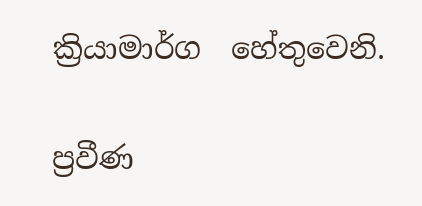ක්‍රියාමාර්ග  හේතුවෙනි.

ප්‍රවීණ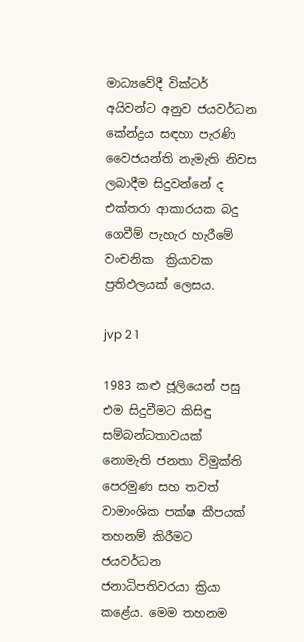මාධ්‍යවේදී වික්ටර් අයිවන්ට අනුව ජයවර්ධන කේන්ද්‍රය සඳහා පැරණි වෛජයන්ති නැමැති නිවස ලබාදීම සිදුවන්නේ ද එක්තරා ආකාරයක බදු ගෙවීම් පැහැර හැරීමේ වංචනික ‍ ක්‍රියාවක ප්‍රතිඵලයක් ලෙසය.

jvp 2 1

1983 කළු ජූලියෙන් පසු එම සිදුවීමට කිසිඳු සම්බන්ධතාවයක් නොමැති ජනතා විමුක්ති පෙරමුණ සහ තවත් වාමාංශික පක්ෂ කීපයක් තහනම් කිරීමට ජයවර්ධන ජනාධිපතිවරයා ක්‍රියා කළේය. මෙම තහනම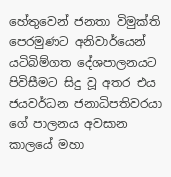හේතුවෙන් ජනතා විමුක්ති පෙරමුණට අනිවාර්යෙන් යටිබිම්ගත දේශපාලනයට පිවිසීමට සිදු වූ අතර එය ජයවර්ධන ජනාධිපතිවරයා ගේ පාලනය අවසාන කාලයේ මහා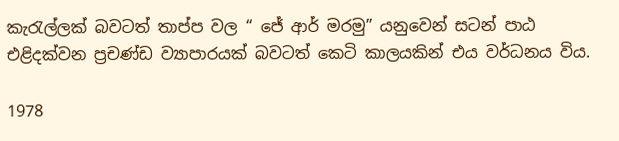කැරැල්ලක් බවටත් තාප්ප වල “ ජේ ආර් මරමු” යනුවෙන් සටන් පාඨ එළිදක්වන ප්‍රචණ්ඩ ව්‍යාපාරයක් බවටත් කෙටි කාලයකින් එය වර්ධනය විය.

1978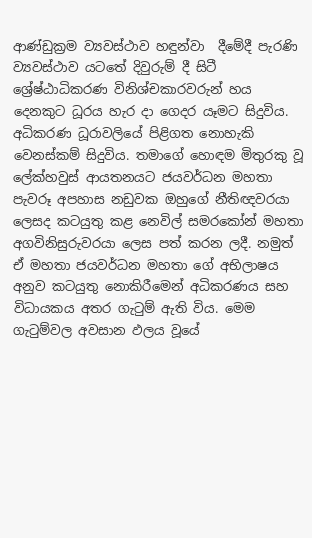ආණ්ඩුක්‍රම ව්‍යවස්ථාව හඳුන්වා  දීමේදී පැරණි ව්‍යවස්ථාව යටතේ දිවුරුම් දී සිටී ශ්‍රේෂ්ඨාධිකරණ විනිශ්චකාරවරුන් හය දෙනකුට ධූරය හැර දා ගෙදර යෑමට සිදුවිය. අධිකරණ ධූරාවලියේ පිළිගත නොහැකි වෙනස්කම් සිදුවිය. තමාගේ හොඳම මිතුරකු වූ ලේක්හවුස් ආයතනයට ජයවර්ධන මහතා පැවරූ අපහාස නඩුවක ඔහුගේ නීතිඥවරයා ලෙසද කටයුතු කළ නෙවිල් සමරකෝන් මහතා අගවිනිසුරුවරයා ලෙස පත් කරන ලදී. නමුත් ඒ මහතා ජයවර්ධන මහතා ගේ අභිලාෂය අනුව කටයුතු නොකිරීමෙන් අධිකරණය සහ විධායකය අතර ගැටුම් ඇති විය. මෙම ගැටුම්වල අවසාන ඵලය වූයේ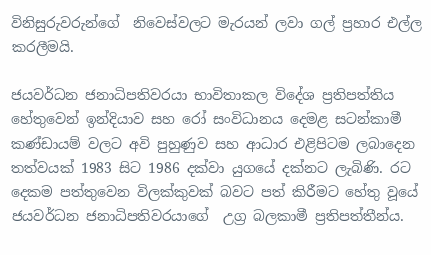විනිසුරුවරුන්ගේ  නිවෙස්වලට මැරයන් ලවා ගල් ප්‍රහාර එල්ල කරලීමයි.

ජයවර්ධන ජනාධිපතිවරයා භාවිතාකල විදේශ ප්‍රතිපත්තිය හේතුවෙන් ඉන්දියාව සහ රෝ සංවිධානය දෙමළ සටන්කාමී කණ්ඩායම් වලට අවි පුහුණුව සහ ආධාර එළිපිටම ලබාදෙන තත්වයක් 1983 සිට 1986 දක්වා යුගයේ දක්නට ලැබිණි. රට දෙකම පත්තුවෙන විලක්කුවක් බවට පත් කිරීමට හේතු වූයේ ජයවර්ධන ජනාධිපතිවරයාගේ  උග්‍ර බලකාමී ප්‍රතිපත්තීන්ය.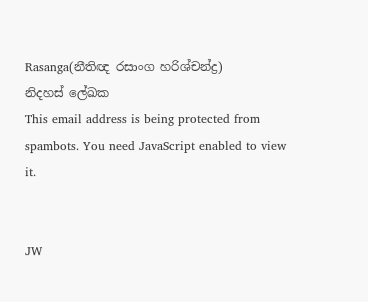Rasanga(නීතිඥ රසාංග හරිශ්චන්ද්‍ර)
නිදහස් ලේඛක
This email address is being protected from spambots. You need JavaScript enabled to view it.


JW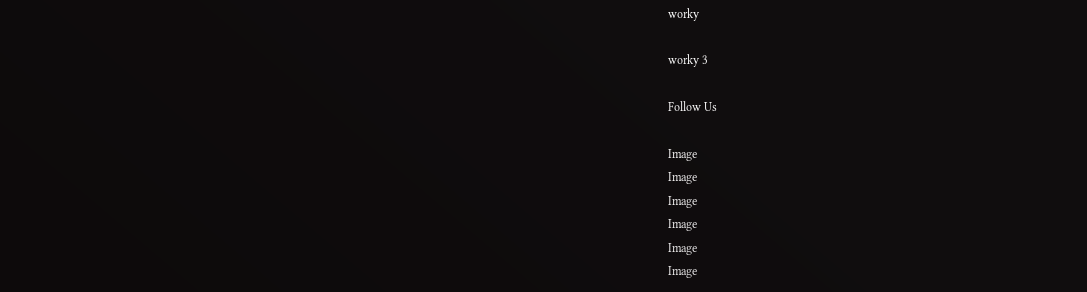worky

worky 3

Follow Us

Image
Image
Image
Image
Image
Image